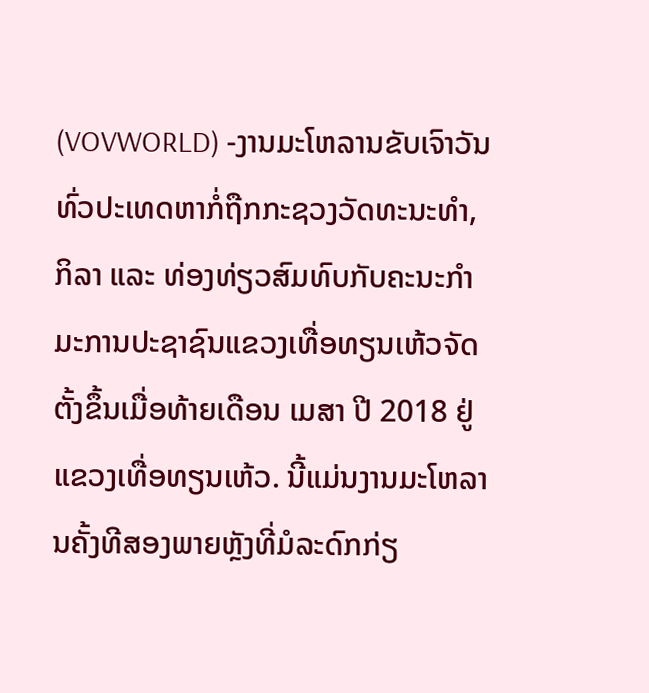(VOVWORLD) -ງານມະໂຫລານຂັບເຈົາວັນທົ່ວປະເທດຫາກໍ່ຖືກກະຊວງວັດທະນະທຳ, ກິລາ ແລະ ທ່ອງທ່ຽວສົມທົບກັບຄະນະກຳມະການປະຊາຊົນແຂວງເທື່ອທຽນເຫ້ວຈັດຕັ້ງຂຶ້ນເມື່ອທ້າຍເດືອນ ເມສາ ປີ 2018 ຢູ່ແຂວງເທື່ອທຽນເຫ້ວ. ນີ້ແມ່ນງານມະໂຫລານຄັ້ງທີສອງພາຍຫຼັງທີ່ມໍລະດົກກ່ຽ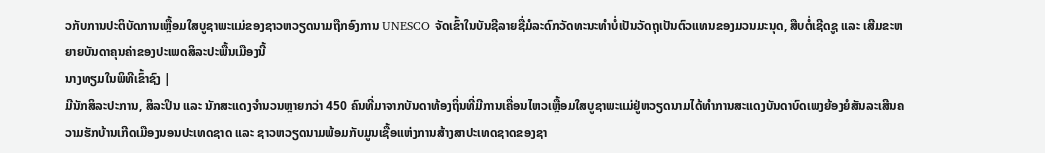ວກັບການປະຕິບັດການເຫຼື້ອມໃສບູຊາພະແມ່ຂອງຊາວຫວຽດນາມຖືກອົງການ UNESCO ຈັດເຂົ້າໃນບັນຊີລາຍຊື່ມໍລະດົກວັດທະນະທຳບໍ່ເປັນວັດຖຸເປັນຕົວແທນຂອງມວນມະນຸດ, ສືບຕໍ່ເຊີດຊູ ແລະ ເສີມຂະຫຍາຍບັນດາຄຸນຄ່າຂອງປະເພດສິລະປະພື້ນເມືອງນີ້
ນາງທຽມໃນພິທີເຂົ້າຊົງ |
ມີນັກສິລະປະການ, ສິລະປິນ ແລະ ນັກສະແດງຈຳນວນຫຼາຍກວ່າ 450 ຄົນທີ່ມາຈາກບັນດາທ້ອງຖິ່ນທີ່ມີການເຄື່ອນໄຫວເຫຼື້ອມໃສບູຊາພະແມ່ຢູ່ຫວຽດນາມໄດ້ທຳການສະແດງບັນດາບົດເພງຍ້ອງຍໍສັນລະເສີນຄວາມຮັກບ້ານເກີດເມືອງນອນປະເທດຊາດ ແລະ ຊາວຫວຽດນາມພ້ອມກັບມູນເຊື້ອແຫ່ງການສ້າງສາປະເທດຊາດຂອງຊາ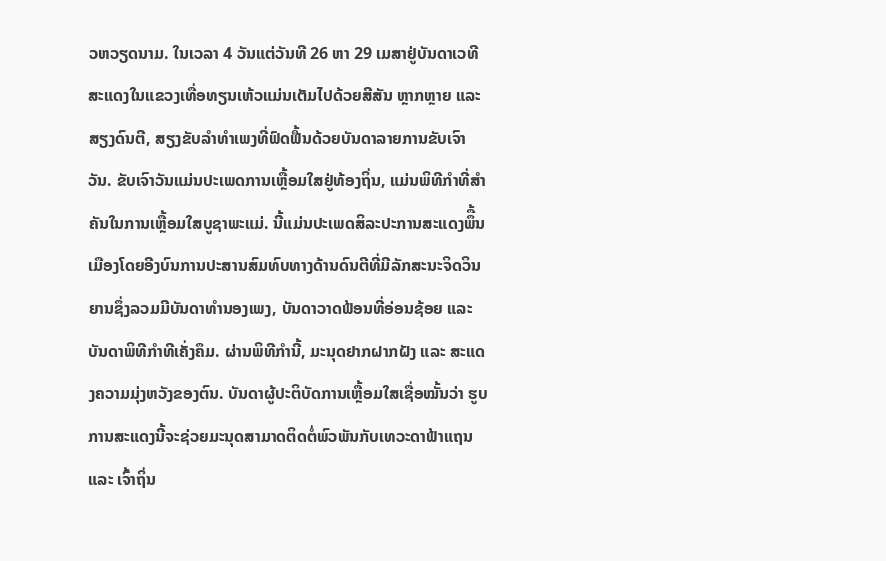ວຫວຽດນາມ. ໃນເວລາ 4 ວັນແຕ່ວັນທີ 26 ຫາ 29 ເມສາຢູ່ບັນດາເວທີສະແດງໃນແຂວງເທື່ອທຽນເຫ້ວແມ່ນເຕັມໄປດ້ວຍສີສັນ ຫຼາກຫຼາຍ ແລະ ສຽງດົນຕີ, ສຽງຂັບລຳທຳເພງທີ່ຟົດຟື້ນດ້ວຍບັນດາລາຍການຂັບເຈົາວັນ. ຂັບເຈົາວັນແມ່ນປະເພດການເຫຼື້ອມໃສຢູ່ທ້ອງຖິ່ນ, ແມ່ນພິທີກຳທີ່ສຳຄັນໃນການເຫຼື້ອມໃສບູຊາພະແມ່. ນີ້ແມ່ນປະເພດສິລະປະການສະແດງພຶື້ນເມືອງໂດຍອີງບົນການປະສານສົມທົບທາງດ້ານດົນຕີທີ່ມີລັກສະນະຈິດວິນຍານຊຶ່ງລວມມີບັນດາທຳນອງເພງ, ບັນດາວາດຟ້ອນທີ່ອ່ອນຊ້ອຍ ແລະ ບັນດາພິທີກຳທີເຄັ່ງຄຶມ. ຜ່ານພິທີກຳນີ້, ມະນຸດຢາກຝາກຝັງ ແລະ ສະແດງຄວາມມຸ່ງຫວັງຂອງຕົນ. ບັນດາຜູ້ປະຕິບັດການເຫຼື້ອມໃສເຊື່ອໝັ້ນວ່າ ຮູບການສະແດງນີ້ຈະຊ່ວຍມະນຸດສາມາດຕິດຕໍ່ພົວພັນກັບເທວະດາຟ້າແຖນ ແລະ ເຈົ້າຖິ່ນ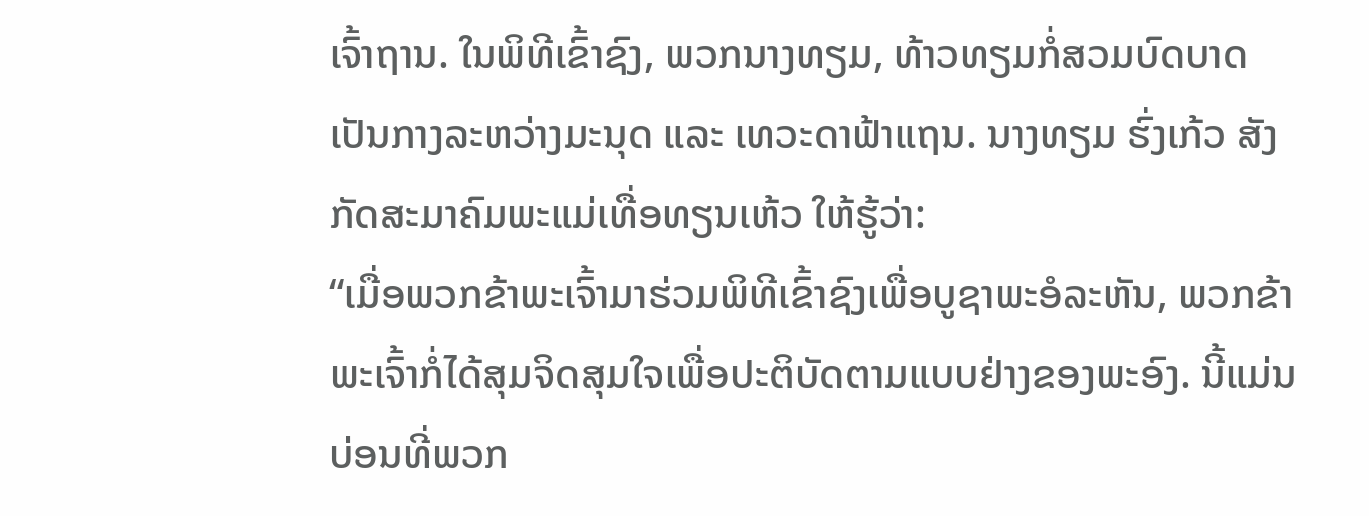ເຈົ້າຖານ. ໃນພິທີເຂົ້າຊົງ, ພວກນາງທຽມ, ທ້າວທຽມກໍ່ສວມບົດບາດເປັນກາງລະຫວ່າງມະນຸດ ແລະ ເທວະດາຟ້າແຖນ. ນາງທຽມ ຮົ່ງເກ້ວ ສັງກັດສະມາຄົມພະແມ່ເທື່ອທຽນເຫ້ວ ໃຫ້ຮູ້ວ່າ:
“ເມື່ອພວກຂ້າພະເຈົ້າມາຮ່ວມພິທີເຂົ້າຊົງເພື່ອບູຊາພະອໍລະຫັນ, ພວກຂ້າພະເຈົ້າກໍ່ໄດ້ສຸມຈິດສຸມໃຈເພື່ອປະຕິບັດຕາມແບບຢ່າງຂອງພະອົງ. ນີ້ແມ່ນບ່ອນທີ່ພວກ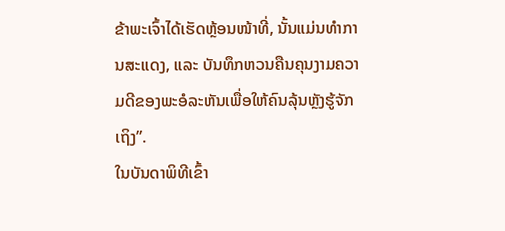ຂ້າພະເຈົ້າໄດ້ເຮັດຫຼ້ອນໜ້າທີ່, ນັ້ນແມ່ນທຳການສະແດງ, ແລະ ບັນທຶກຫວນຄືນຄຸນງາມຄວາມດີຂອງພະອໍລະຫັນເພື່ອໃຫ້ຄົນລຸ້ນຫຼັງຮູ້ຈັກເຖິງ”.
ໃນບັນດາພິທີເຂົ້າ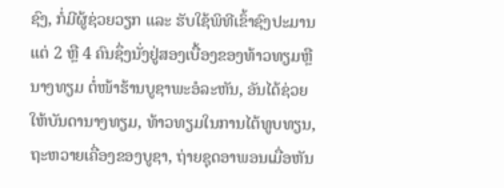ຊົງ, ກໍ່ມີຜູ້ຊ່ວຍວຽກ ແລະ ຮັບໃຊ້ພິທີເຂົ້າຊົງປະມານແຕ່ 2 ຫຼື 4 ຄົນຊຶ່ງນັ່ງຢູ່ສອງເບື້ອງຂອງທ້າວທຽມຫຼືນາງທຽມ ຕໍ່ໜ້າຮ້ານບູຊາພະອໍລະຫັນ, ອັນໄດ້ຊ່ວຍໃຫ້ບັນດານາງທຽມ, ທ້າວທຽມໃນການໄຕ້ທູບທຽນ, ຖະຫວາຍເຄື່ອງຂອງບູຊາ, ຖ່າຍຊຸດອາພອນເມື່ອຫັນ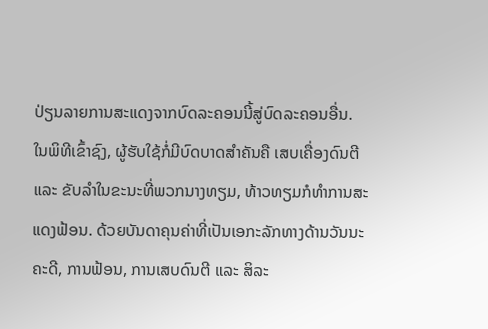ປ່ຽນລາຍການສະແດງຈາກບົດລະຄອນນີ້ສູ່ບົດລະຄອນອື່ນ. ໃນພິທີເຂົ້າຊົງ, ຜູ້ຮັບໃຊ້ກໍ່ມີບົດບາດສຳຄັນຄື ເສບເຄື່ອງດົນຕີ ແລະ ຂັບລຳໃນຂະນະທີ່ພວກນາງທຽມ, ທ້າວທຽມກໍທຳການສະແດງຟ້ອນ. ດ້ວຍບັນດາຄຸນຄ່າທີ່ເປັນເອກະລັກທາງດ້ານວັນນະຄະດີ, ການຟ້ອນ, ການເສບດົນຕີ ແລະ ສິລະ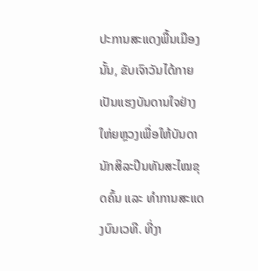ປະການສະແດງພື້ນເມືອງນັ້ນ, ຂັບເຈົາວັນໄດ້ກາຍເປັນແຮງບັນດານໃຈຢ່າງໃຫ່ຍຫຼວງເພື່ອໃຫ້ບັນດານັກສິລະປີນທັນສະໄໝຂຸດຄົ້ນ ແລະ ທຳການສະແດງບົນເວທີ. ທີ່ງາ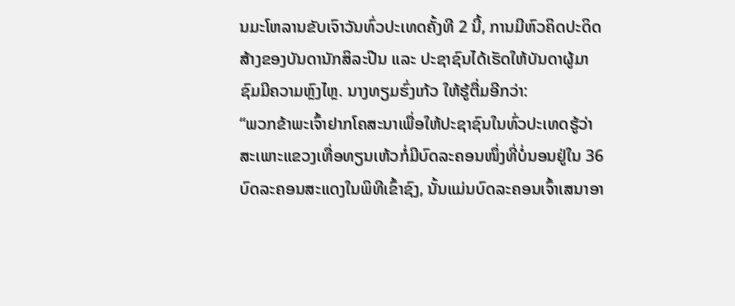ນມະໂຫລານຂັບເຈົາວັນທົ່ວປະເທດຄັ້ງທີ 2 ນີ້, ການມີຫົວຄິດປະດິດສ້າງຂອງບັນດານັກສິລະປີນ ແລະ ປະຊາຊົນໄດ້ເຮັດໃຫ້ບັນດາຜູ້ມາຊົມມີຄວາມຫຼົງໄຫຼ. ນາງທຽມຮົ່ງເກ້ວ ໃຫ້ຮູ້ຕື່ມອີກວ່າ:
“ພວກຂ້າພະເຈົ້າຢາກໂຄສະນາເພື່ອໃຫ້ປະຊາຊົນໃນທົ່ວປະເທດຮູ້ວ່າ ສະເພາະແຂວງເທື່ອທຽນເຫ້ວກໍ່ມີບົດລະຄອນໜຶ່ງທີ່ບໍ່ນອນຢູ່ໃນ 36 ບົດລະຄອນສະແດງໃນພິທີເຂົ້າຊົງ, ນັ້ນແມ່ນບົດລະຄອນເຈົ້າເສນາອາ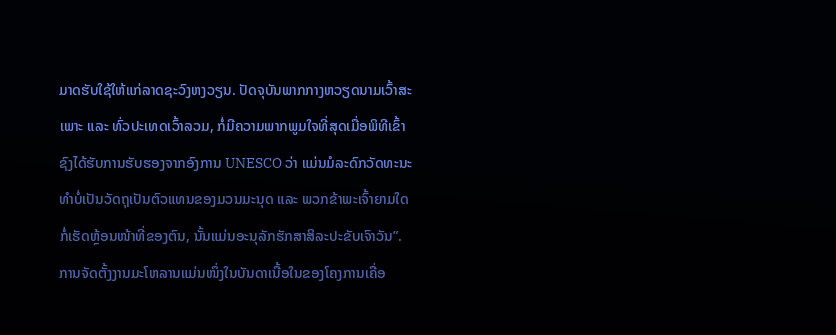ມາດຮັບໃຊ້ໃຫ້ແກ່ລາດຊະວົງຫງວຽນ. ປັດຈຸບັນພາກກາງຫວຽດນາມເວົ້າສະເພາະ ແລະ ທົ່ວປະເທດເວົ້າລວມ, ກໍ່ມີຄວາມພາກພູມໃຈທີ່ສຸດເມື່ອພິທີເຂົ້າຊົງໄດ້ຮັບການຮັບຮອງຈາກອົງການ UNESCO ວ່າ ແມ່ນມໍລະດົກວັດທະນະທຳບໍ່ເປັນວັດຖຸເປັນຕົວແທນຂອງມວນມະນຸດ ແລະ ພວກຂ້າພະເຈົ້າຍາມໃດກໍ່ເຮັດຫຼ້ອນໜ້າທີ່ຂອງຕົນ, ນັ້ນແມ່ນອະນຸລັກຮັກສາສິລະປະຂັບເຈົາວັນ”.
ການຈັດຕັ້ງງານມະໂຫລານແມ່ນໜຶ່ງໃນບັນດາເນື້ອໃນຂອງໂຄງການເຄື່ອ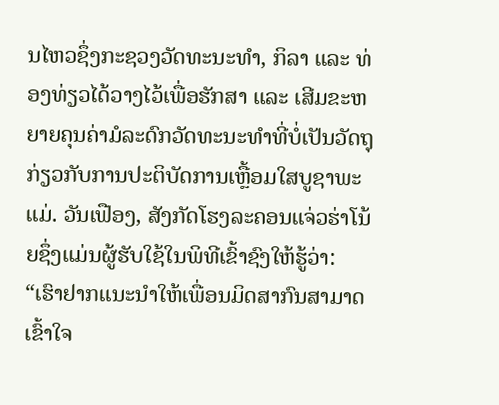ນໄຫວຊຶ່ງກະຊວງວັດທະນະທຳ, ກິລາ ແລະ ທ່ອງທ່ຽວໄດ້ວາງໄວ້ເພື່ອຮັກສາ ແລະ ເສີມຂະຫຍາຍຄຸນຄ່າມໍລະດົກວັດທະນະທຳທີ່ບໍ່ເປັນວັດຖຸກ່ຽວກັບການປະຕິບັດການເຫຼື້ອມໃສບູຊາພະແມ່. ວັນເຟືອງ, ສັງກັດໂຮງລະຄອນແຈ່ວຮ່າໂນ້ຍຊຶ່ງແມ່ນຜູ້ຮັບໃຊ້ໃນພິທີເຂົ້າຊົງໃຫ້ຮູ້ວ່າ:
“ເຮົາຢາກແນະນຳໃຫ້ເພື່ອນມິດສາກົນສາມາດເຂົ້າໃຈ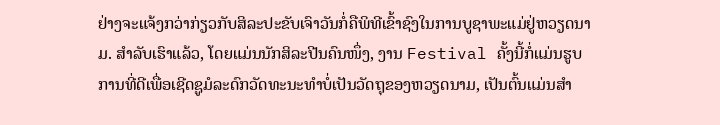ຢ່າງຈະແຈ້ງກວ່າກ່ຽວກັບສິລະປະຂັບເຈົາວັນກໍ່ຄືພິທີເຂົ້າຊົງໃນການບູຊາພະແມ່ຢູ່ຫວຽດນາມ. ສຳລັບເຮົາແລ້ວ, ໂດຍແມ່ນນັກສິລະປີນຄົນໜຶ່ງ, ງານ Festival ຄັ້ງນີ້ກໍ່ແມ່ນຮູບການທີ່ດີເພື່ອເຊີດຊູມໍລະດົກວັດທະນະທຳບໍ່ເປັນວັດຖຸຂອງຫວຽດນາມ, ເປັນຕົ້ນແມ່ນສຳ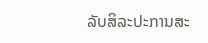ລັບສິລະປະການສະ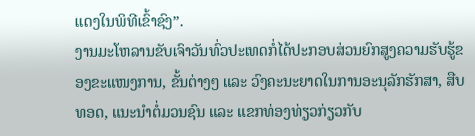ແດງໃນພິທີເຂົ້າຊົງ”.
ງານມະໂຫລານຂັບເຈົາວັນທົ່ວປະເທດກໍ່ໄດ້ປະກອບສ່ວນຍົກສູງຄວາມຮັບຮູ້ຂອງຂະແໜງການ, ຂັ້ນຕ່າງໆ ແລະ ວົງຄະນະຍາດໃນການອະນຸລັກຮັກສາ, ສືບທອດ, ແນະນຳຕໍ່ມວນຊົນ ແລະ ແຂກທ່ອງທ່ຽວກ່ຽວກັບ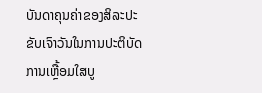ບັນດາຄຸນຄ່າຂອງສິລະປະຂັບເຈົາວັນໃນການປະຕິບັດການເຫຼື້ອມໃສບູ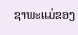ຊາພະແມ່ຂອງ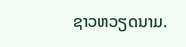ຊາວຫວຽດນາມ.